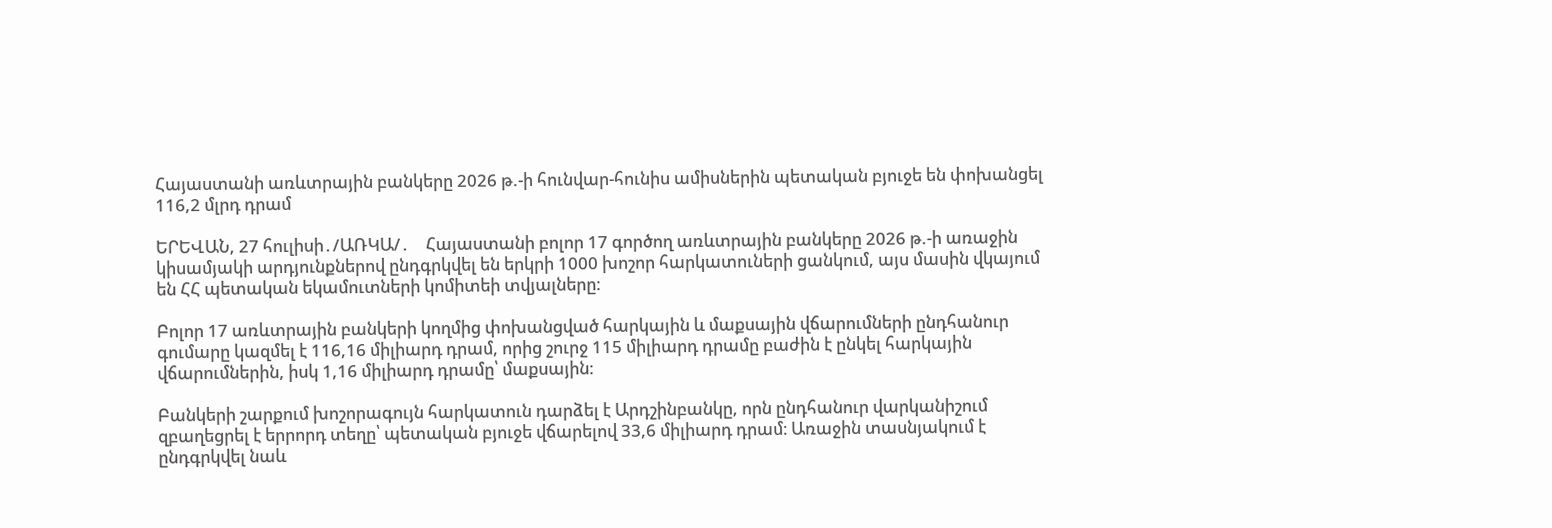Հայաստանի առևտրային բանկերը 2026 թ.-ի հունվար-հունիս ամիսներին պետական բյուջե են փոխանցել 116,2 մլրդ դրամ

ԵՐԵՎԱՆ, 27 հուլիսի․/ԱՌԿԱ/․    Հայաստանի բոլոր 17 գործող առևտրային բանկերը 2026 թ.-ի առաջին կիսամյակի արդյունքներով ընդգրկվել են երկրի 1000 խոշոր հարկատուների ցանկում, այս մասին վկայում են ՀՀ պետական եկամուտների կոմիտեի տվյալները։

Բոլոր 17 առևտրային բանկերի կողմից փոխանցված հարկային և մաքսային վճարումների ընդհանուր գումարը կազմել է 116,16 միլիարդ դրամ, որից շուրջ 115 միլիարդ դրամը բաժին է ընկել հարկային վճարումներին, իսկ 1,16 միլիարդ դրամը՝ մաքսային։

Բանկերի շարքում խոշորագույն հարկատուն դարձել է Արդշինբանկը, որն ընդհանուր վարկանիշում զբաղեցրել է երրորդ տեղը՝ պետական բյուջե վճարելով 33,6 միլիարդ դրամ։ Առաջին տասնյակում է ընդգրկվել նաև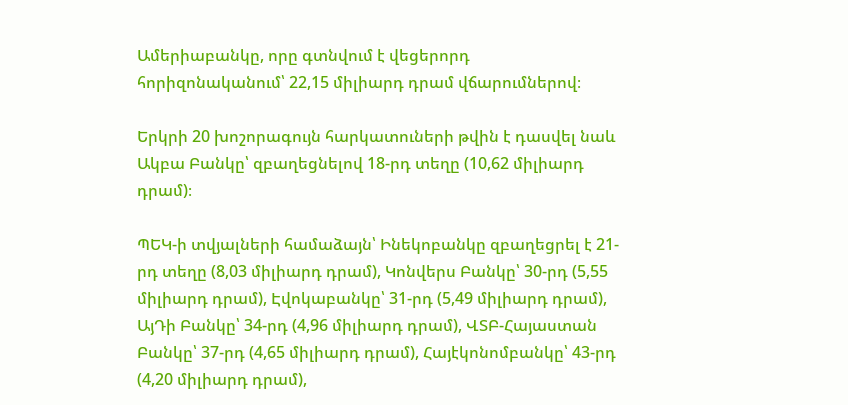Ամերիաբանկը, որը գտնվում է վեցերորդ հորիզոնականում՝ 22,15 միլիարդ դրամ վճարումներով։

Երկրի 20 խոշորագույն հարկատուների թվին է դասվել նաև Ակբա Բանկը՝ զբաղեցնելով 18-րդ տեղը (10,62 միլիարդ դրամ)։

ՊԵԿ-ի տվյալների համաձայն՝ Ինեկոբանկը զբաղեցրել է 21-րդ տեղը (8,03 միլիարդ դրամ), Կոնվերս Բանկը՝ 30-րդ (5,55 միլիարդ դրամ), Էվոկաբանկը՝ 31-րդ (5,49 միլիարդ դրամ), ԱյԴի Բանկը՝ 34-րդ (4,96 միլիարդ դրամ), ՎՏԲ-Հայաստան Բանկը՝ 37-րդ (4,65 միլիարդ դրամ), Հայէկոնոմբանկը՝ 43-րդ (4,20 միլիարդ դրամ),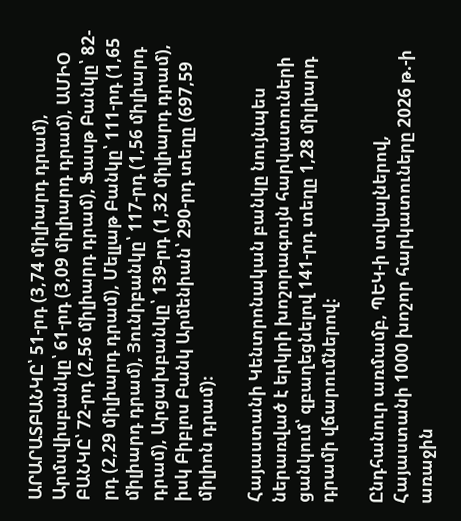ԱՐԱՐԱՏԲԱՆԿԸ՝ 51-րդ (3,74 միլիարդ դրամ), Արմսվիսբանկը՝ 61-րդ (3,09 միլիարդ դրամ), ԱՄԻՕ ԲԱՆԿԸ՝ 72-րդ (2,56 միլիարդ դրամ), Ֆասթ Բանկը՝ 82-րդ (2,29 միլիարդ դրամ), Մելլաթ Բանկը՝ 111-րդ (1,65 միլիարդ դրամ), Յունիբանկը՝ 117-րդ (1,56 միլիարդ դրամ), Արցախբանկը՝ 139-րդ (1,32 միլիարդ դրամ), իսկ Բիբլոս Բանկ Արմենիան՝ 290-րդ տեղը (697,59 միլիոն դրամ)։

Հայաստանի Կենտրոնական բանկը նույնպես ներառված է երկրի խոշորագույն հարկատուների ցանկում՝ զբաղեցնելով 141-րդ տեղը 1,28 միլիարդ դրամի վճարումներով։

Ընդհանուր առմամբ, ՊԵԿ-ի տվյալներով, Հայաստանի 1000 խոշոր հարկատուները 2026 թ.-ի առաջին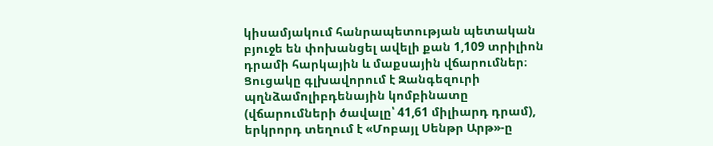կիսամյակում հանրապետության պետական բյուջե են փոխանցել ավելի քան 1,109 տրիլիոն դրամի հարկային և մաքսային վճարումներ։ Ցուցակը գլխավորում է Զանգեզուրի պղնձամոլիբդենային կոմբինատը (վճարումների ծավալը՝ 41,61 միլիարդ դրամ), երկրորդ տեղում է «Մոբայլ Սենթր Արթ»-ը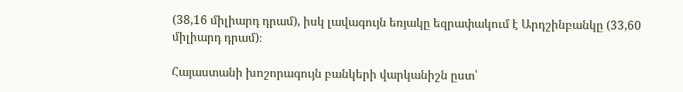(38,16 միլիարդ դրամ), իսկ լավագույն եռյակը եզրափակում է Արդշինբանկը (33,60 միլիարդ դրամ)։

Հայաստանի խոշորագույն բանկերի վարկանիշն ըստ՝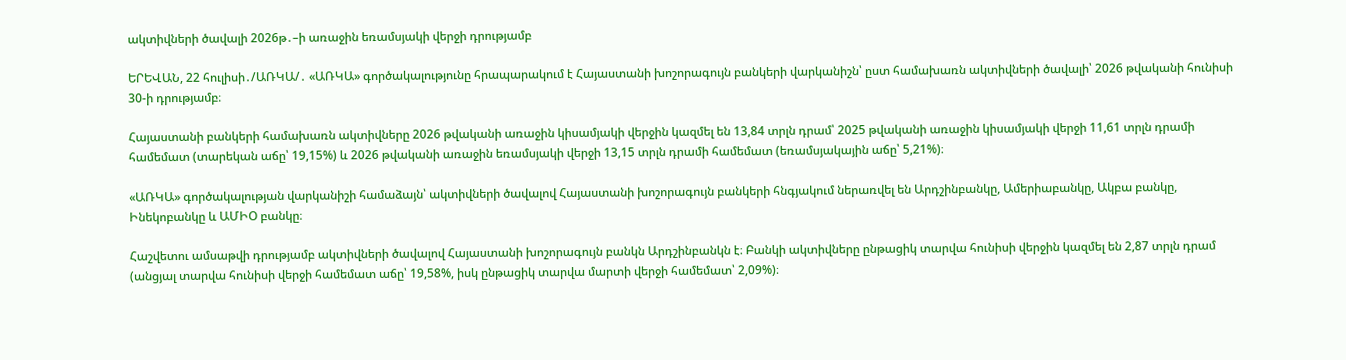ակտիվների ծավալի 2026թ․–ի առաջին եռամսյակի վերջի դրությամբ

ԵՐԵՎԱՆ, 22 հուլիսի․/ԱՌԿԱ/․ «ԱՌԿԱ» գործակալությունը հրապարակում է Հայաստանի խոշորագույն բանկերի վարկանիշն՝ ըստ համախառն ակտիվների ծավալի՝ 2026 թվականի հունիսի 30-ի դրությամբ։

Հայաստանի բանկերի համախառն ակտիվները 2026 թվականի առաջին կիսամյակի վերջին կազմել են 13,84 տրլն դրամ՝ 2025 թվականի առաջին կիսամյակի վերջի 11,61 տրլն դրամի համեմատ (տարեկան աճը՝ 19,15%) և 2026 թվականի առաջին եռամսյակի վերջի 13,15 տրլն դրամի համեմատ (եռամսյակային աճը՝ 5,21%)։

«ԱՌԿԱ» գործակալության վարկանիշի համաձայն՝ ակտիվների ծավալով Հայաստանի խոշորագույն բանկերի հնգյակում ներառվել են Արդշինբանկը, Ամերիաբանկը, Ակբա բանկը, Ինեկոբանկը և ԱՄԻՕ բանկը։

Հաշվետու ամսաթվի դրությամբ ակտիվների ծավալով Հայաստանի խոշորագույն բանկն Արդշինբանկն է։ Բանկի ակտիվները ընթացիկ տարվա հունիսի վերջին կազմել են 2,87 տրլն դրամ (անցյալ տարվա հունիսի վերջի համեմատ աճը՝ 19,58%, իսկ ընթացիկ տարվա մարտի վերջի համեմատ՝ 2,09%)։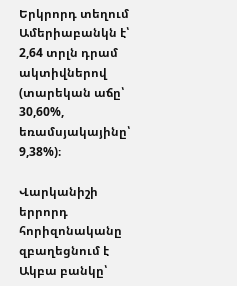Երկրորդ տեղում Ամերիաբանկն է՝ 2,64 տրլն դրամ ակտիվներով (տարեկան աճը՝ 30,60%, եռամսյակայինը՝ 9,38%)։

Վարկանիշի երրորդ հորիզոնականը զբաղեցնում է Ակբա բանկը՝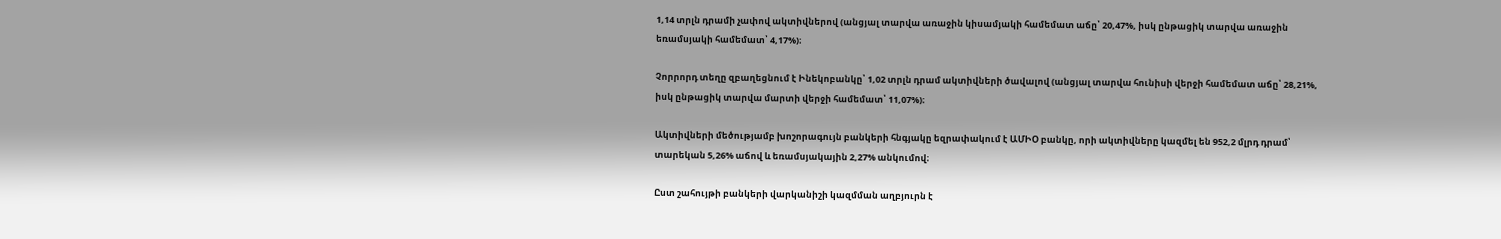1,14 տրլն դրամի չափով ակտիվներով (անցյալ տարվա առաջին կիսամյակի համեմատ աճը՝ 20,47%, իսկ ընթացիկ տարվա առաջին եռամսյակի համեմատ՝ 4,17%)։

Չորրորդ տեղը զբաղեցնում է Ինեկոբանկը՝ 1,02 տրլն դրամ ակտիվների ծավալով (անցյալ տարվա հունիսի վերջի համեմատ աճը՝ 28,21%, իսկ ընթացիկ տարվա մարտի վերջի համեմատ՝ 11,07%)։

Ակտիվների մեծությամբ խոշորագույն բանկերի հնգյակը եզրափակում է ԱՄԻՕ բանկը, որի ակտիվները կազմել են 952,2 մլրդ դրամ՝ տարեկան 5,26% աճով և եռամսյակային 2,27% անկումով։

Ըստ շահույթի բանկերի վարկանիշի կազմման աղբյուրն է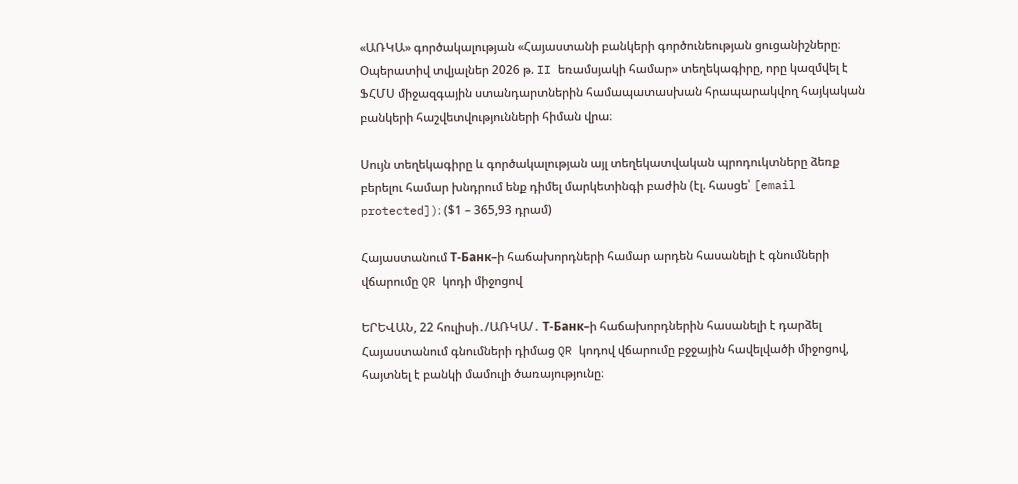«ԱՌԿԱ» գործակալության «Հայաստանի բանկերի գործունեության ցուցանիշները։ Օպերատիվ տվյալներ 2026 թ. II եռամսյակի համար» տեղեկագիրը, որը կազմվել է ՖՀՄՍ միջազգային ստանդարտներին համապատասխան հրապարակվող հայկական բանկերի հաշվետվությունների հիման վրա։

Սույն տեղեկագիրը և գործակալության այլ տեղեկատվական պրոդուկտները ձեռք բերելու համար խնդրում ենք դիմել մարկետինգի բաժին (էլ. հասցե՝ [email protected])։ ($1 – 365,93 դրամ)

Հայաստանում Т-Банк–ի հաճախորդների համար արդեն հասանելի է գնումների վճարումը QR կոդի միջոցով

ԵՐԵՎԱՆ, 22 հուլիսի․/ԱՌԿԱ/․ Т-Банк–ի հաճախորդներին հասանելի է դարձել Հայաստանում գնումների դիմաց QR կոդով վճարումը բջջային հավելվածի միջոցով, հայտնել է բանկի մամուլի ծառայությունը։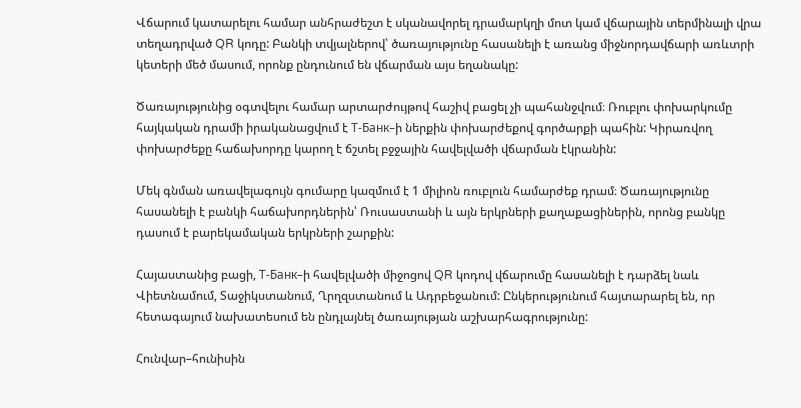Վճարում կատարելու համար անհրաժեշտ է սկանավորել դրամարկղի մոտ կամ վճարային տերմինալի վրա տեղադրված QR կոդը: Բանկի տվյալներով՝ ծառայությունը հասանելի է առանց միջնորդավճարի առևտրի կետերի մեծ մասում, որոնք ընդունում են վճարման այս եղանակը:

Ծառայությունից օգտվելու համար արտարժույթով հաշիվ բացել չի պահանջվում։ Ռուբլու փոխարկումը հայկական դրամի իրականացվում է Т-Банк–ի ներքին փոխարժեքով գործարքի պահին: Կիրառվող փոխարժեքը հաճախորդը կարող է ճշտել բջջային հավելվածի վճարման էկրանին:

Մեկ գնման առավելագույն գումարը կազմում է 1 միլիոն ռուբլուն համարժեք դրամ։ Ծառայությունը հասանելի է բանկի հաճախորդներին՝ Ռուսաստանի և այն երկրների քաղաքացիներին, որոնց բանկը դասում է բարեկամական երկրների շարքին:

Հայաստանից բացի, Т-Банк–ի հավելվածի միջոցով QR կոդով վճարումը հասանելի է դարձել նաև Վիետնամում, Տաջիկստանում, Ղրղզստանում և Ադրբեջանում: Ընկերությունում հայտարարել են, որ հետագայում նախատեսում են ընդլայնել ծառայության աշխարհագրությունը:

Հունվար–հունիսին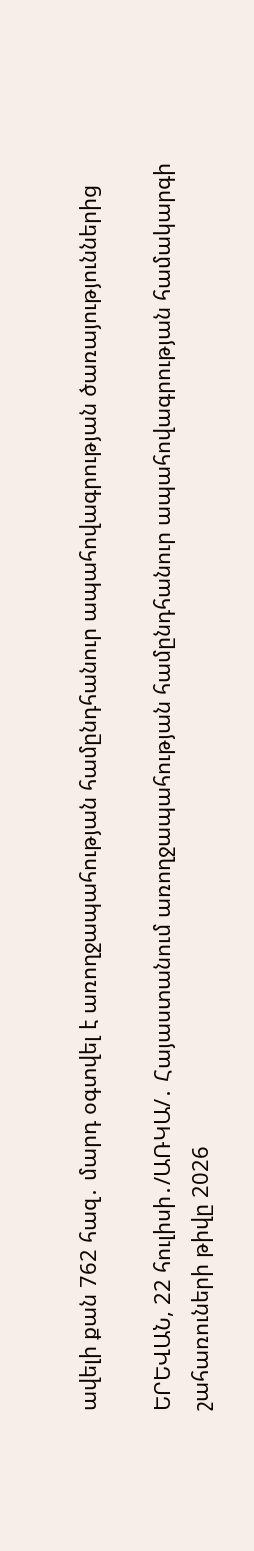ավելի քան 762 հազ․ մարդ օգտվել է առողջապահության համընդհանուր ապահովագրության ծառայություններից

ԵՐԵՎԱՆ, 22 հուլիսի․/ԱՌԿԱ/․ Հայաստանում առողջապահության համընդհանուր ապահովագրության համակարգի շահառուների թիվը 2026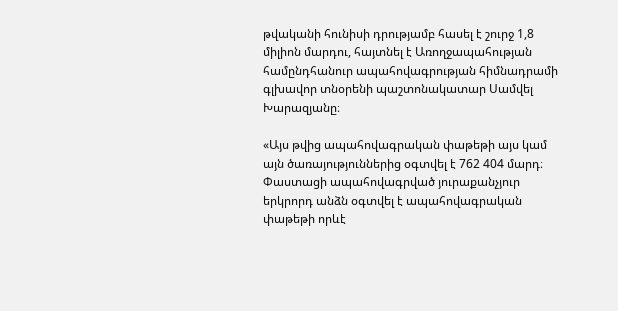թվականի հունիսի դրությամբ հասել է շուրջ 1,8 միլիոն մարդու, հայտնել է Առողջապահության համընդհանուր ապահովագրության հիմնադրամի գլխավոր տնօրենի պաշտոնակատար Սամվել Խարազյանը։

«Այս թվից ապահովագրական փաթեթի այս կամ այն ծառայություններից օգտվել է 762 404 մարդ։ Փաստացի ապահովագրված յուրաքանչյուր երկրորդ անձն օգտվել է ապահովագրական փաթեթի որևէ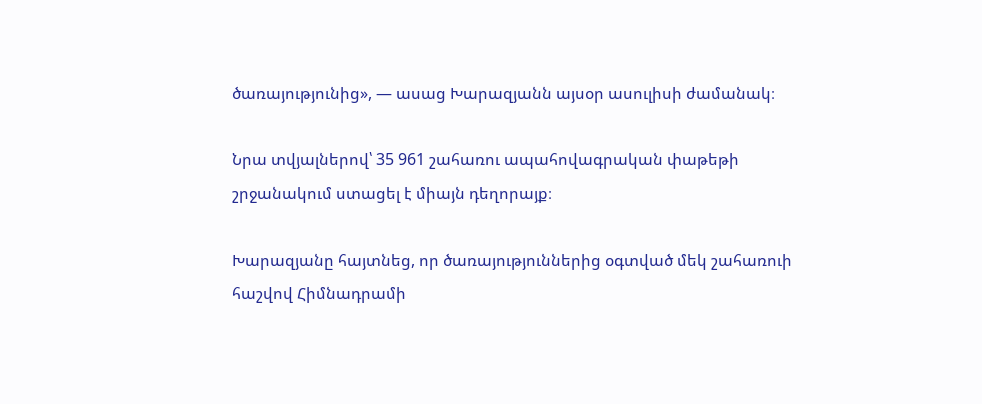ծառայությունից», — ասաց Խարազյանն այսօր ասուլիսի ժամանակ։

Նրա տվյալներով՝ 35 961 շահառու ապահովագրական փաթեթի շրջանակում ստացել է միայն դեղորայք։

Խարազյանը հայտնեց, որ ծառայություններից օգտված մեկ շահառուի հաշվով Հիմնադրամի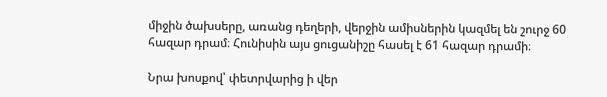միջին ծախսերը, առանց դեղերի, վերջին ամիսներին կազմել են շուրջ 60 հազար դրամ։ Հունիսին այս ցուցանիշը հասել է 61 հազար դրամի։

Նրա խոսքով՝ փետրվարից ի վեր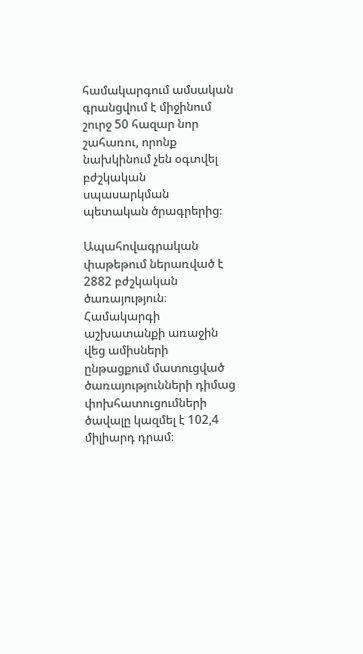համակարգում ամսական գրանցվում է միջինում շուրջ 50 հազար նոր շահառու, որոնք նախկինում չեն օգտվել բժշկական սպասարկման պետական ծրագրերից։

Ապահովագրական փաթեթում ներառված է 2882 բժշկական ծառայություն։ Համակարգի աշխատանքի առաջին վեց ամիսների ընթացքում մատուցված ծառայությունների դիմաց փոխհատուցումների ծավալը կազմել է 102,4 միլիարդ դրամ։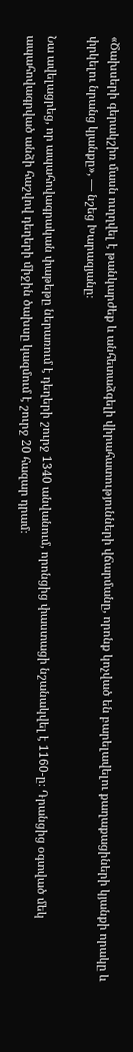«Ծախսերի գերակշիռ մասն ուղղվել է թանկարժեք և անհետաձգելի վիրահատությունների վճարմանը, որոնք կոչված են բարելավելու քաղաքացիների կյանքի որակը և փրկելու նրանց կյանքը», — նշեց Խարազյանը։

Նա ավելացրեց, որ ապահովագրական փաթեթը ներառում է դեղերի շուրջ 1340 անվանում, որոնցից փաստացի նշանակվել է 1160-ը։ Դրանցից օգտված մեկ ապահովագրված անձի հաշվով դեղերի միջին ծախսը կազմում է շուրջ 20 հազար դրամ։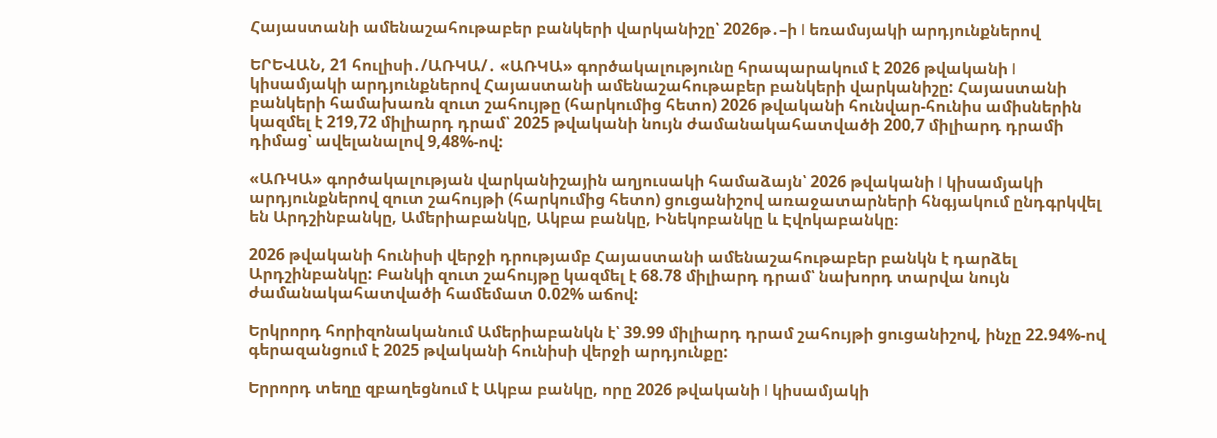Հայաստանի ամենաշահութաբեր բանկերի վարկանիշը՝ 2026թ․–ի I եռամսյակի արդյունքներով

ԵՐԵՎԱՆ, 21 հուլիսի․/ԱՌԿԱ/․ «ԱՌԿԱ» գործակալությունը հրապարակում է 2026 թվականի I կիսամյակի արդյունքներով Հայաստանի ամենաշահութաբեր բանկերի վարկանիշը: Հայաստանի բանկերի համախառն զուտ շահույթը (հարկումից հետո) 2026 թվականի հունվար-հունիս ամիսներին կազմել է 219,72 միլիարդ դրամ՝ 2025 թվականի նույն ժամանակահատվածի 200,7 միլիարդ դրամի դիմաց՝ ավելանալով 9,48%-ով:

«ԱՌԿԱ» գործակալության վարկանիշային աղյուսակի համաձայն՝ 2026 թվականի I կիսամյակի արդյունքներով զուտ շահույթի (հարկումից հետո) ցուցանիշով առաջատարների հնգյակում ընդգրկվել են Արդշինբանկը, Ամերիաբանկը, Ակբա բանկը, Ինեկոբանկը և Էվոկաբանկը։

2026 թվականի հունիսի վերջի դրությամբ Հայաստանի ամենաշահութաբեր բանկն է դարձել Արդշինբանկը: Բանկի զուտ շահույթը կազմել է 68.78 միլիարդ դրամ՝ նախորդ տարվա նույն ժամանակահատվածի համեմատ 0.02% աճով:

Երկրորդ հորիզոնականում Ամերիաբանկն է՝ 39.99 միլիարդ դրամ շահույթի ցուցանիշով, ինչը 22.94%-ով գերազանցում է 2025 թվականի հունիսի վերջի արդյունքը:

Երրորդ տեղը զբաղեցնում է Ակբա բանկը, որը 2026 թվականի I կիսամյակի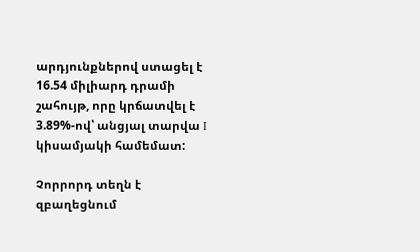արդյունքներով ստացել է 16.54 միլիարդ դրամի շահույթ, որը կրճատվել է 3.89%-ով՝ անցյալ տարվա I կիսամյակի համեմատ:

Չորրորդ տեղն է զբաղեցնում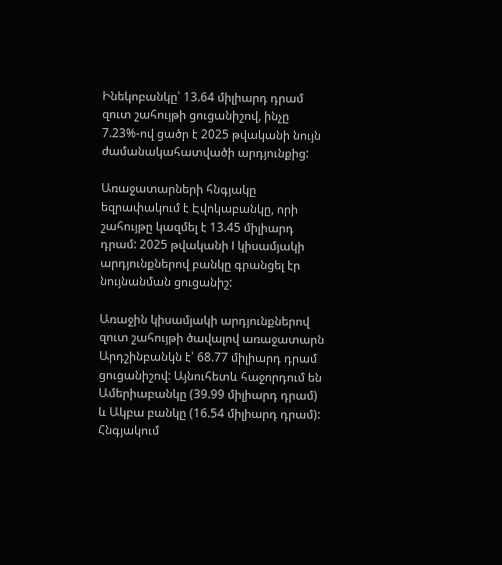Ինեկոբանկը՝ 13.64 միլիարդ դրամ զուտ շահույթի ցուցանիշով, ինչը 7.23%-ով ցածր է 2025 թվականի նույն ժամանակահատվածի արդյունքից:

Առաջատարների հնգյակը եզրափակում է Էվոկաբանկը, որի շահույթը կազմել է 13.45 միլիարդ դրամ: 2025 թվականի I կիսամյակի արդյունքներով բանկը գրանցել էր նույնանման ցուցանիշ:

Առաջին կիսամյակի արդյունքներով զուտ շահույթի ծավալով առաջատարն Արդշինբանկն է՝ 68.77 միլիարդ դրամ ցուցանիշով: Այնուհետև հաջորդում են Ամերիաբանկը (39.99 միլիարդ դրամ) և Ակբա բանկը (16.54 միլիարդ դրամ): Հնգյակում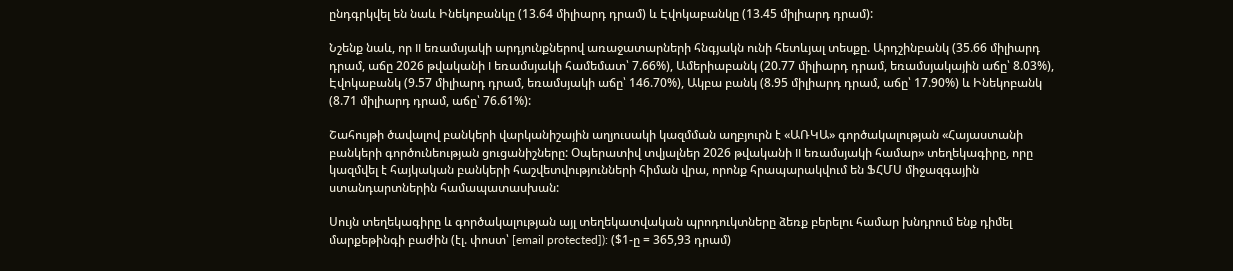ընդգրկվել են նաև Ինեկոբանկը (13.64 միլիարդ դրամ) և Էվոկաբանկը (13.45 միլիարդ դրամ):

Նշենք նաև, որ II եռամսյակի արդյունքներով առաջատարների հնգյակն ունի հետևյալ տեսքը. Արդշինբանկ (35.66 միլիարդ դրամ, աճը 2026 թվականի I եռամսյակի համեմատ՝ 7.66%), Ամերիաբանկ (20.77 միլիարդ դրամ, եռամսյակային աճը՝ 8.03%), Էվոկաբանկ (9.57 միլիարդ դրամ, եռամսյակի աճը՝ 146.70%), Ակբա բանկ (8.95 միլիարդ դրամ, աճը՝ 17.90%) և Ինեկոբանկ (8.71 միլիարդ դրամ, աճը՝ 76.61%):

Շահույթի ծավալով բանկերի վարկանիշային աղյուսակի կազմման աղբյուրն է «ԱՌԿԱ» գործակալության «Հայաստանի բանկերի գործունեության ցուցանիշները: Օպերատիվ տվյալներ 2026 թվականի II եռամսյակի համար» տեղեկագիրը, որը կազմվել է հայկական բանկերի հաշվետվությունների հիման վրա, որոնք հրապարակվում են ՖՀՄՍ միջազգային ստանդարտներին համապատասխան:

Սույն տեղեկագիրը և գործակալության այլ տեղեկատվական պրոդուկտները ձեռք բերելու համար խնդրում ենք դիմել մարքեթինգի բաժին (էլ. փոստ՝ [email protected]): ($1-ը = 365,93 դրամ)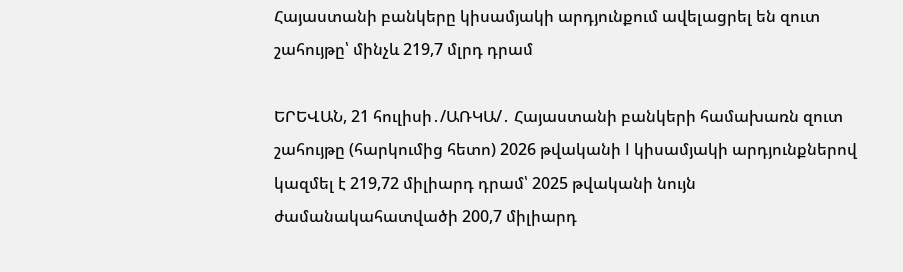Հայաստանի բանկերը կիսամյակի արդյունքում ավելացրել են զուտ շահույթը՝ մինչև 219,7 մլրդ դրամ

ԵՐԵՎԱՆ, 21 հուլիսի․/ԱՌԿԱ/․ Հայաստանի բանկերի համախառն զուտ շահույթը (հարկումից հետո) 2026 թվականի I կիսամյակի արդյունքներով կազմել է 219,72 միլիարդ դրամ՝ 2025 թվականի նույն ժամանակահատվածի 200,7 միլիարդ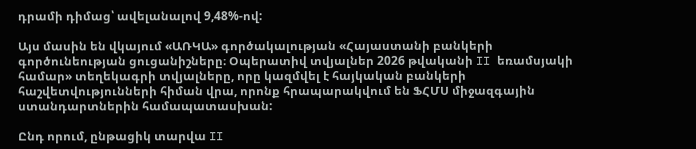դրամի դիմաց՝ ավելանալով 9,48%-ով:

Այս մասին են վկայում «ԱՌԿԱ» գործակալության «Հայաստանի բանկերի գործունեության ցուցանիշները։ Օպերատիվ տվյալներ 2026 թվականի II եռամսյակի համար» տեղեկագրի տվյալները, որը կազմվել է հայկական բանկերի հաշվետվությունների հիման վրա, որոնք հրապարակվում են ՖՀՄՍ միջազգային ստանդարտներին համապատասխան:

Ընդ որում, ընթացիկ տարվա II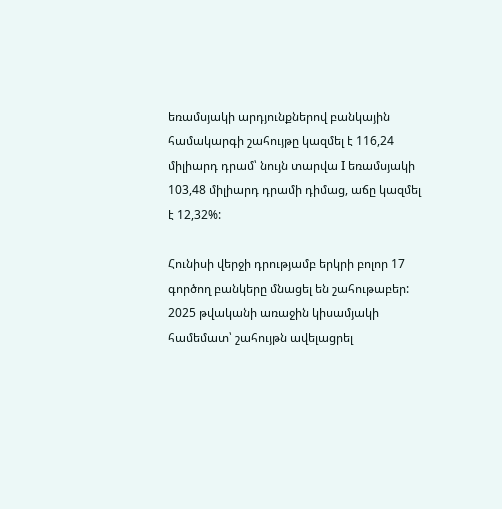եռամսյակի արդյունքներով բանկային համակարգի շահույթը կազմել է 116,24 միլիարդ դրամ՝ նույն տարվա I եռամսյակի 103,48 միլիարդ դրամի դիմաց, աճը կազմել է 12,32%:

Հունիսի վերջի դրությամբ երկրի բոլոր 17 գործող բանկերը մնացել են շահութաբեր: 2025 թվականի առաջին կիսամյակի համեմատ՝ շահույթն ավելացրել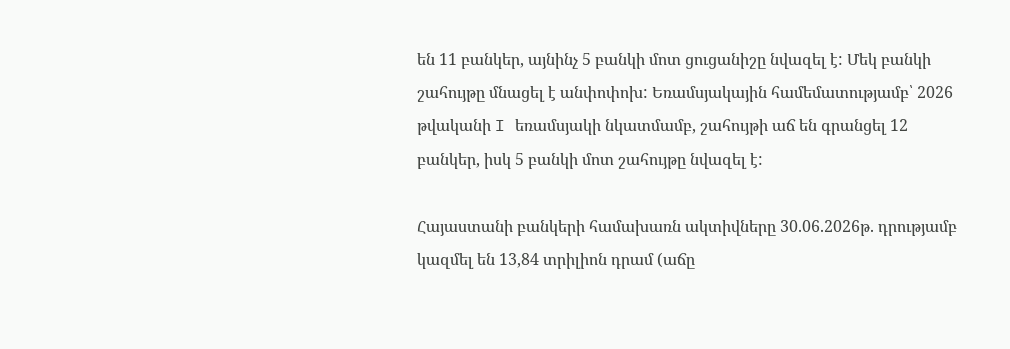են 11 բանկեր, այնինչ 5 բանկի մոտ ցուցանիշը նվազել է: Մեկ բանկի շահույթը մնացել է անփոփոխ: Եռամսյակային համեմատությամբ՝ 2026 թվականի I եռամսյակի նկատմամբ, շահույթի աճ են գրանցել 12 բանկեր, իսկ 5 բանկի մոտ շահույթը նվազել է:

Հայաստանի բանկերի համախառն ակտիվները 30.06.2026թ. դրությամբ կազմել են 13,84 տրիլիոն դրամ (աճը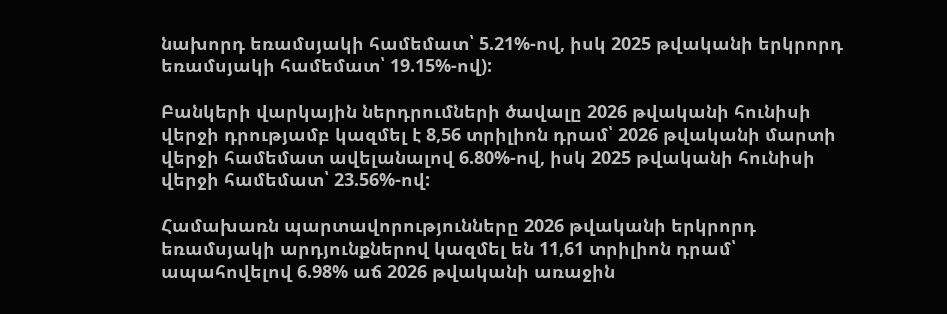նախորդ եռամսյակի համեմատ՝ 5.21%-ով, իսկ 2025 թվականի երկրորդ եռամսյակի համեմատ՝ 19.15%-ով):

Բանկերի վարկային ներդրումների ծավալը 2026 թվականի հունիսի վերջի դրությամբ կազմել է 8,56 տրիլիոն դրամ՝ 2026 թվականի մարտի վերջի համեմատ ավելանալով 6.80%-ով, իսկ 2025 թվականի հունիսի վերջի համեմատ՝ 23.56%-ով:

Համախառն պարտավորությունները 2026 թվականի երկրորդ եռամսյակի արդյունքներով կազմել են 11,61 տրիլիոն դրամ՝ ապահովելով 6.98% աճ 2026 թվականի առաջին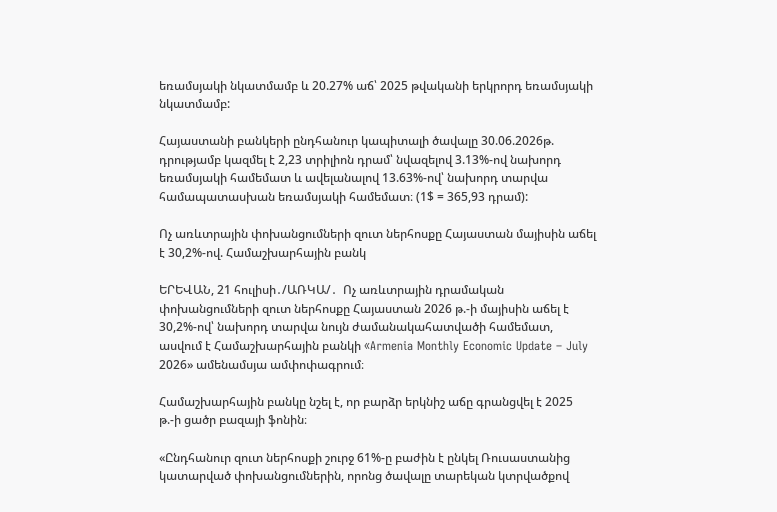եռամսյակի նկատմամբ և 20.27% աճ՝ 2025 թվականի երկրորդ եռամսյակի նկատմամբ:

Հայաստանի բանկերի ընդհանուր կապիտալի ծավալը 30.06.2026թ. դրությամբ կազմել է 2,23 տրիլիոն դրամ՝ նվազելով 3.13%-ով նախորդ եռամսյակի համեմատ և ավելանալով 13.63%-ով՝ նախորդ տարվա համապատասխան եռամսյակի համեմատ։ (1$ = 365,93 դրամ):

Ոչ առևտրային փոխանցումների զուտ ներհոսքը Հայաստան մայիսին աճել է 30,2%-ով. Համաշխարհային բանկ

ԵՐԵՎԱՆ, 21 հուլիսի․/ԱՌԿԱ/․  Ոչ առևտրային դրամական փոխանցումների զուտ ներհոսքը Հայաստան 2026 թ.-ի մայիսին աճել է 30,2%-ով՝ նախորդ տարվա նույն ժամանակահատվածի համեմատ, ասվում է Համաշխարհային բանկի «Armenia Monthly Economic Update – July 2026» ամենամսյա ամփոփագրում։

Համաշխարհային բանկը նշել է, որ բարձր երկնիշ աճը գրանցվել է 2025 թ.-ի ցածր բազայի ֆոնին։

«Ընդհանուր զուտ ներհոսքի շուրջ 61%-ը բաժին է ընկել Ռուսաստանից կատարված փոխանցումներին, որոնց ծավալը տարեկան կտրվածքով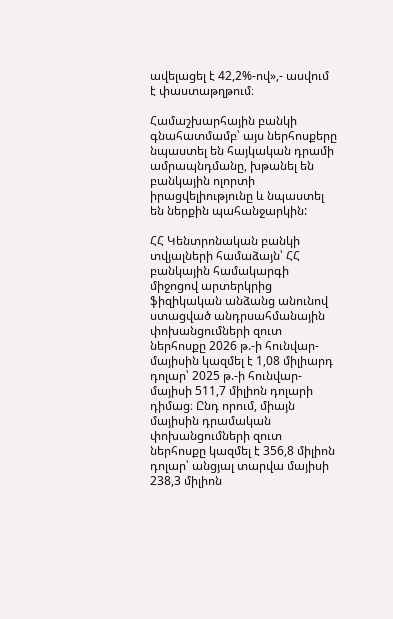ավելացել է 42,2%-ով»,- ասվում է փաստաթղթում։

Համաշխարհային բանկի գնահատմամբ՝ այս ներհոսքերը նպաստել են հայկական դրամի ամրապնդմանը, խթանել են բանկային ոլորտի իրացվելիությունը և նպաստել են ներքին պահանջարկին:

ՀՀ Կենտրոնական բանկի տվյալների համաձայն՝ ՀՀ բանկային համակարգի միջոցով արտերկրից ֆիզիկական անձանց անունով ստացված անդրսահմանային փոխանցումների զուտ ներհոսքը 2026 թ.-ի հունվար-մայիսին կազմել է 1,08 միլիարդ դոլար՝ 2025 թ.-ի հունվար-մայիսի 511,7 միլիոն դոլարի դիմաց։ Ընդ որում, միայն մայիսին դրամական փոխանցումների զուտ ներհոսքը կազմել է 356,8 միլիոն դոլար՝ անցյալ տարվա մայիսի 238,3 միլիոն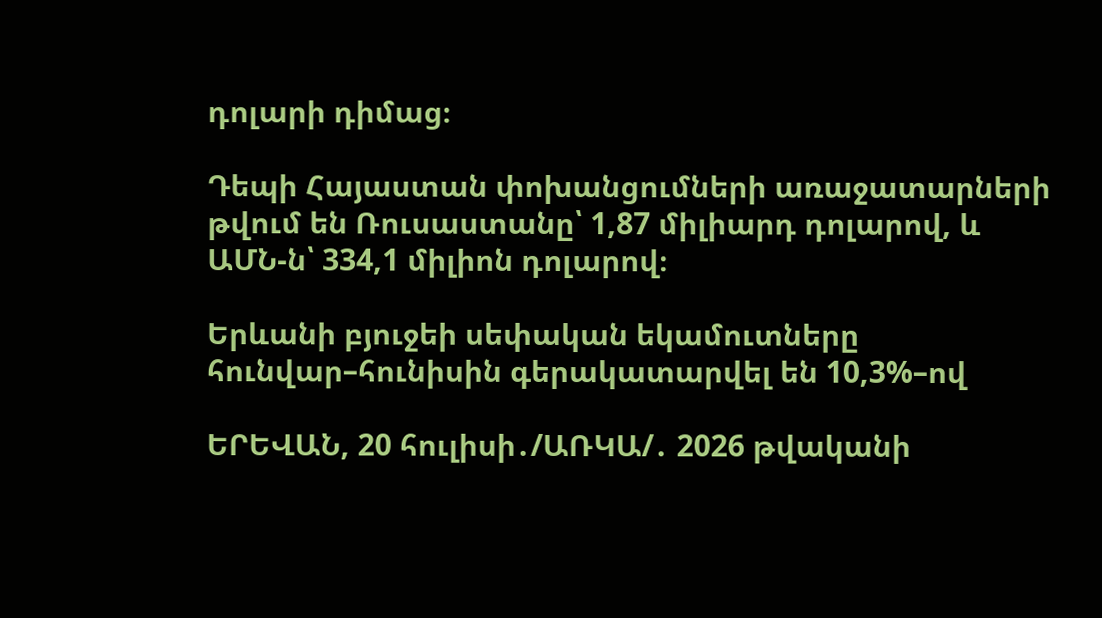դոլարի դիմաց։

Դեպի Հայաստան փոխանցումների առաջատարների թվում են Ռուսաստանը՝ 1,87 միլիարդ դոլարով, և ԱՄՆ-ն՝ 334,1 միլիոն դոլարով։

Երևանի բյուջեի սեփական եկամուտները հունվար–հունիսին գերակատարվել են 10,3%–ով

ԵՐԵՎԱՆ, 20 հուլիսի․/ԱՌԿԱ/․ 2026 թվականի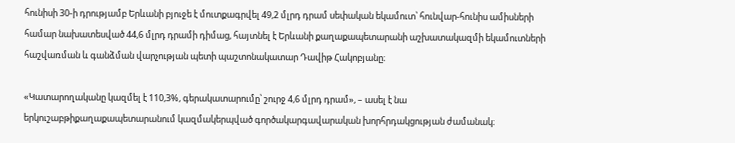հունիսի 30-ի դրությամբ Երևանի բյուջե է մուտքագրվել 49,2 մլրդ դրամ սեփական եկամուտ՝ հունվար-հունիս ամիսների համար նախատեսված 44,6 մլրդ դրամի դիմաց, հայտնել է Երևանի քաղաքապետարանի աշխատակազմի եկամուտների հաշվառման և գանձման վարչության պետի պաշտոնակատար Դավիթ Հակոբյանը։

«Կատարողականը կազմել է 110,3%, գերակատարումը՝ շուրջ 4,6 մլրդ դրամ», – ասել է նա երկուշաբթիքաղաքապետարանում կազմակերպված գործակարգավարական խորհրդակցության ժամանակ։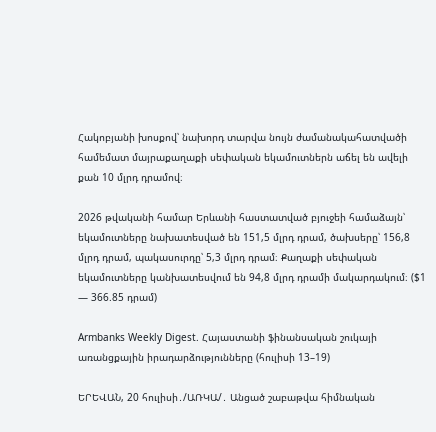Հակոբյանի խոսքով՝ նախորդ տարվա նույն ժամանակահատվածի համեմատ մայրաքաղաքի սեփական եկամուտներն աճել են ավելի քան 10 մլրդ դրամով։

2026 թվականի համար Երևանի հաստատված բյուջեի համաձայն՝ եկամուտները նախատեսված են 151,5 մլրդ դրամ, ծախսերը՝ 156,8 մլրդ դրամ, պակասուրդը՝ 5,3 մլրդ դրամ։ Քաղաքի սեփական եկամուտները կանխատեսվում են 94,8 մլրդ դրամի մակարդակում։ ($1 — 366.85 դրամ)

Armbanks Weekly Digest. Հայաստանի ֆինանսական շուկայի առանցքային իրադարձությունները (հուլիսի 13–19)

ԵՐԵՎԱՆ, 20 հուլիսի․/ԱՌԿԱ/․ Անցած շաբաթվա հիմնական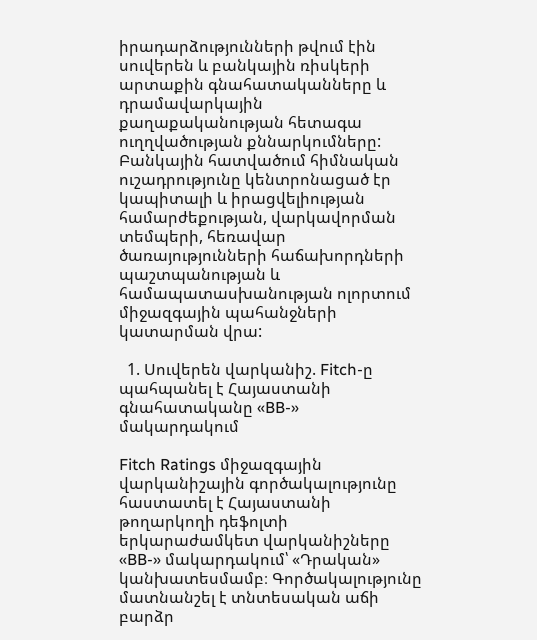իրադարձությունների թվում էին սուվերեն և բանկային ռիսկերի արտաքին գնահատականները և դրամավարկային քաղաքականության հետագա ուղղվածության քննարկումները: Բանկային հատվածում հիմնական ուշադրությունը կենտրոնացած էր կապիտալի և իրացվելիության համարժեքության, վարկավորման տեմպերի, հեռավար ծառայությունների հաճախորդների պաշտպանության և համապատասխանության ոլորտում միջազգային պահանջների կատարման վրա:

  1. Սուվերեն վարկանիշ. Fitch-ը պահպանել է Հայաստանի գնահատականը «BB-» մակարդակում

Fitch Ratings միջազգային վարկանիշային գործակալությունը հաստատել է Հայաստանի թողարկողի դեֆոլտի երկարաժամկետ վարկանիշները «BB-» մակարդակում՝ «Դրական» կանխատեսմամբ։ Գործակալությունը մատնանշել է տնտեսական աճի բարձր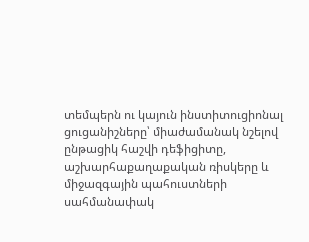տեմպերն ու կայուն ինստիտուցիոնալ ցուցանիշները՝ միաժամանակ նշելով ընթացիկ հաշվի դեֆիցիտը, աշխարհաքաղաքական ռիսկերը և միջազգային պահուստների սահմանափակ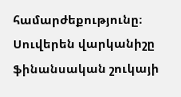համարժեքությունը։ Սուվերեն վարկանիշը ֆինանսական շուկայի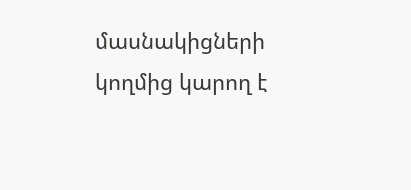մասնակիցների կողմից կարող է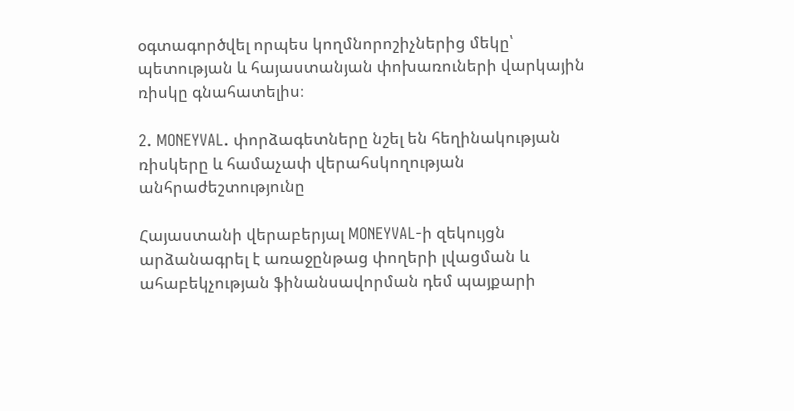օգտագործվել որպես կողմնորոշիչներից մեկը՝ պետության և հայաստանյան փոխառուների վարկային ռիսկը գնահատելիս։

2. MONEYVAL. փորձագետները նշել են հեղինակության ռիսկերը և համաչափ վերահսկողության անհրաժեշտությունը

Հայաստանի վերաբերյալ MONEYVAL-ի զեկույցն արձանագրել է առաջընթաց փողերի լվացման և ահաբեկչության ֆինանսավորման դեմ պայքարի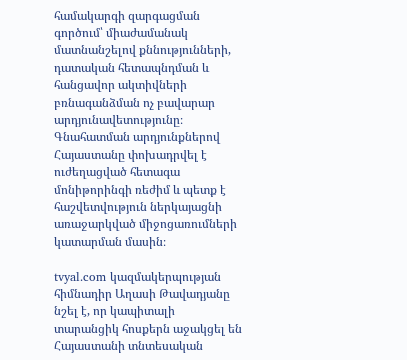համակարգի զարգացման գործում՝ միաժամանակ մատնանշելով քննությունների, դատական հետապնդման և հանցավոր ակտիվների բռնագանձման ոչ բավարար արդյունավետությունը։ Գնահատման արդյունքներով Հայաստանը փոխադրվել է ուժեղացված հետագա մոնիթորինգի ռեժիմ և պետք է հաշվետվություն ներկայացնի առաջարկված միջոցառումների կատարման մասին։

tvyal.com կազմակերպության հիմնադիր Աղասի Թավադյանը նշել է, որ կապիտալի տարանցիկ հոսքերն աջակցել են Հայաստանի տնտեսական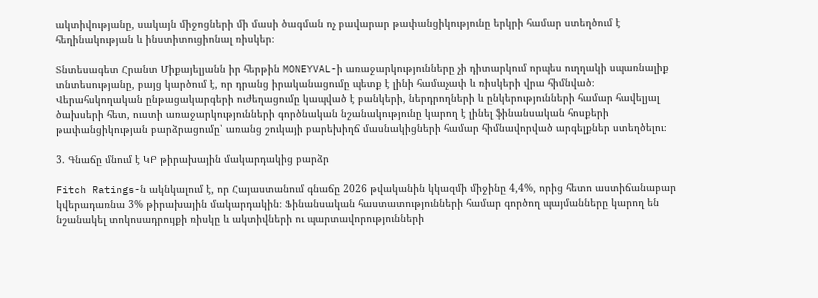ակտիվությանը, սակայն միջոցների մի մասի ծագման ոչ բավարար թափանցիկությունը երկրի համար ստեղծում է հեղինակության և ինստիտուցիոնալ ռիսկեր։

Տնտեսագետ Հրանտ Միքայելյանն իր հերթին MONEYVAL-ի առաջարկությունները չի դիտարկում որպես ուղղակի սպառնալիք տնտեսությանը, բայց կարծում է, որ դրանց իրականացումը պետք է լինի համաչափ և ռիսկերի վրա հիմնված։ Վերահսկողական ընթացակարգերի ուժեղացումը կապված է բանկերի, ներդրողների և ընկերությունների համար հավելյալ ծախսերի հետ, ուստի առաջարկությունների գործնական նշանակությունը կարող է լինել ֆինանսական հոսքերի թափանցիկության բարձրացումը՝ առանց շուկայի բարեխիղճ մասնակիցների համար հիմնավորված արգելքներ ստեղծելու։

3. Գնաճը մնում է ԿԲ թիրախային մակարդակից բարձր

Fitch Ratings-ն ակնկալում է, որ Հայաստանում գնաճը 2026 թվականին կկազմի միջինը 4,4%, որից հետո աստիճանաբար կվերադառնա 3% թիրախային մակարդակին։ Ֆինանսական հաստատությունների համար գործող պայմանները կարող են նշանակել տոկոսադրույքի ռիսկը և ակտիվների ու պարտավորությունների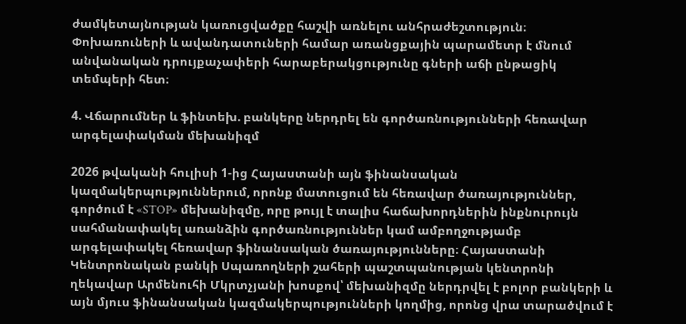ժամկետայնության կառուցվածքը հաշվի առնելու անհրաժեշտություն։ Փոխառուների և ավանդատուների համար առանցքային պարամետր է մնում անվանական դրույքաչափերի հարաբերակցությունը գների աճի ընթացիկ տեմպերի հետ։

4. Վճարումներ և ֆինտեխ. բանկերը ներդրել են գործառնությունների հեռավար արգելափակման մեխանիզմ

2026 թվականի հուլիսի 1-ից Հայաստանի այն ֆինանսական կազմակերպություններում, որոնք մատուցում են հեռավար ծառայություններ, գործում է «STOP» մեխանիզմը, որը թույլ է տալիս հաճախորդներին ինքնուրույն սահմանափակել առանձին գործառնություններ կամ ամբողջությամբ արգելափակել հեռավար ֆինանսական ծառայությունները։ Հայաստանի Կենտրոնական բանկի Սպառողների շահերի պաշտպանության կենտրոնի ղեկավար Արմենուհի Մկրտչյանի խոսքով՝ մեխանիզմը ներդրվել է բոլոր բանկերի և այն մյուս ֆինանսական կազմակերպությունների կողմից, որոնց վրա տարածվում է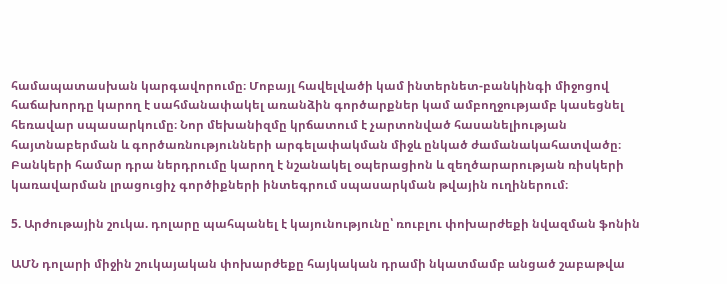համապատասխան կարգավորումը։ Մոբայլ հավելվածի կամ ինտերնետ-բանկինգի միջոցով հաճախորդը կարող է սահմանափակել առանձին գործարքներ կամ ամբողջությամբ կասեցնել հեռավար սպասարկումը։ Նոր մեխանիզմը կրճատում է չարտոնված հասանելիության հայտնաբերման և գործառնությունների արգելափակման միջև ընկած ժամանակահատվածը։ Բանկերի համար դրա ներդրումը կարող է նշանակել օպերացիոն և զեղծարարության ռիսկերի կառավարման լրացուցիչ գործիքների ինտեգրում սպասարկման թվային ուղիներում։

5. Արժութային շուկա. դոլարը պահպանել է կայունությունը՝ ռուբլու փոխարժեքի նվազման ֆոնին

ԱՄՆ դոլարի միջին շուկայական փոխարժեքը հայկական դրամի նկատմամբ անցած շաբաթվա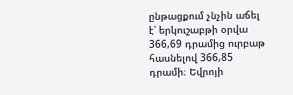ընթացքում չնչին աճել է՝ երկուշաբթի օրվա 366,69 դրամից ուրբաթ հասնելով 366,85 դրամի։ Եվրոյի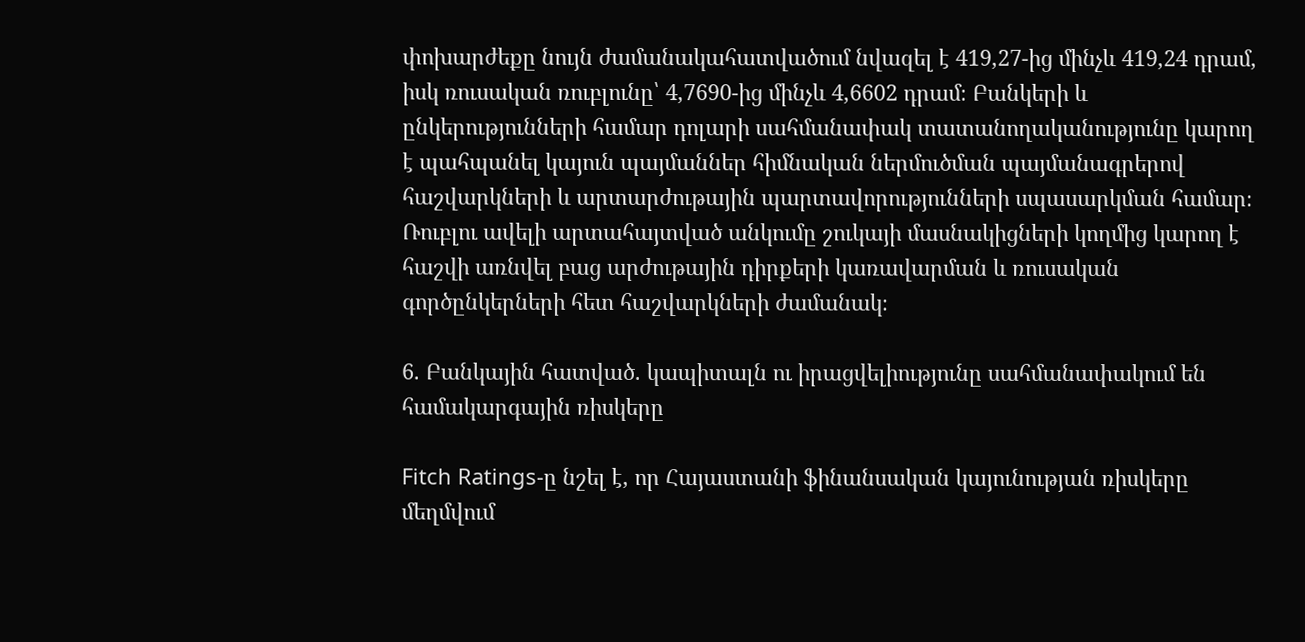փոխարժեքը նույն ժամանակահատվածում նվազել է 419,27-ից մինչև 419,24 դրամ, իսկ ռուսական ռուբլունը՝ 4,7690-ից մինչև 4,6602 դրամ։ Բանկերի և ընկերությունների համար դոլարի սահմանափակ տատանողականությունը կարող է պահպանել կայուն պայմաններ հիմնական ներմուծման պայմանագրերով հաշվարկների և արտարժութային պարտավորությունների սպասարկման համար։ Ռուբլու ավելի արտահայտված անկումը շուկայի մասնակիցների կողմից կարող է հաշվի առնվել բաց արժութային դիրքերի կառավարման և ռուսական գործընկերների հետ հաշվարկների ժամանակ։

6. Բանկային հատված. կապիտալն ու իրացվելիությունը սահմանափակում են համակարգային ռիսկերը

Fitch Ratings-ը նշել է, որ Հայաստանի ֆինանսական կայունության ռիսկերը մեղմվում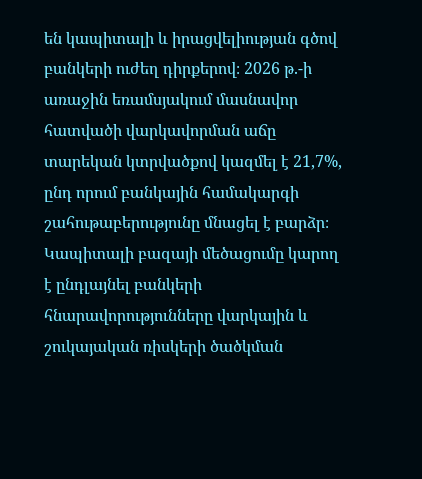են կապիտալի և իրացվելիության գծով բանկերի ուժեղ դիրքերով։ 2026 թ.-ի առաջին եռամսյակում մասնավոր հատվածի վարկավորման աճը տարեկան կտրվածքով կազմել է 21,7%, ընդ որում բանկային համակարգի շահութաբերությունը մնացել է բարձր։ Կապիտալի բազայի մեծացումը կարող է ընդլայնել բանկերի հնարավորությունները վարկային և շուկայական ռիսկերի ծածկման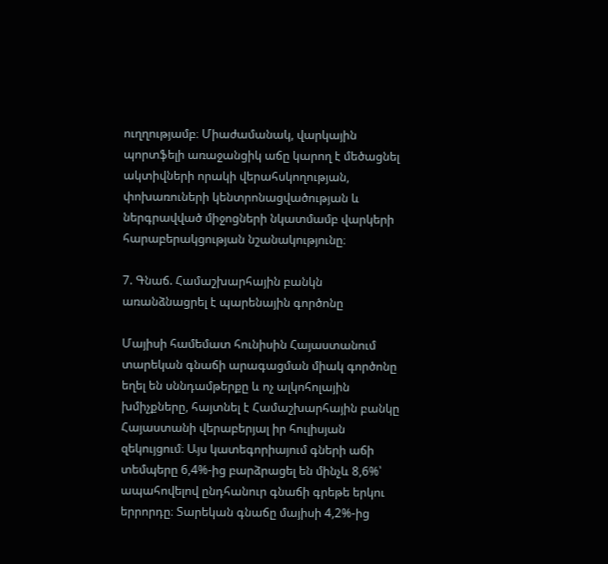ուղղությամբ։ Միաժամանակ, վարկային պորտֆելի առաջանցիկ աճը կարող է մեծացնել ակտիվների որակի վերահսկողության, փոխառուների կենտրոնացվածության և ներգրավված միջոցների նկատմամբ վարկերի հարաբերակցության նշանակությունը։

7. Գնաճ. Համաշխարհային բանկն առանձնացրել է պարենային գործոնը

Մայիսի համեմատ հունիսին Հայաստանում տարեկան գնաճի արագացման միակ գործոնը եղել են սննդամթերքը և ոչ ալկոհոլային խմիչքները, հայտնել է Համաշխարհային բանկը Հայաստանի վերաբերյալ իր հուլիսյան զեկույցում։ Այս կատեգորիայում գների աճի տեմպերը 6,4%-ից բարձրացել են մինչև 8,6%՝ ապահովելով ընդհանուր գնաճի գրեթե երկու երրորդը։ Տարեկան գնաճը մայիսի 4,2%-ից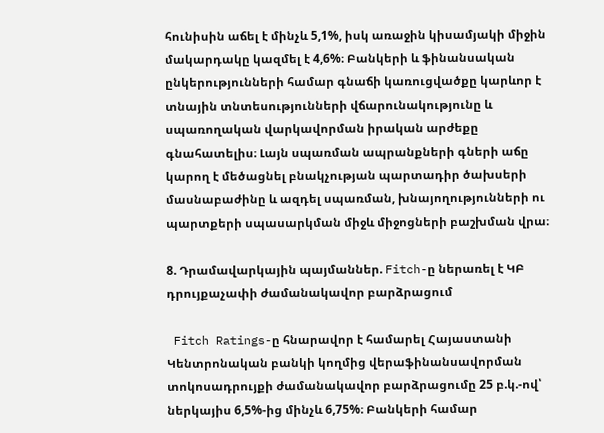հունիսին աճել է մինչև 5,1%, իսկ առաջին կիսամյակի միջին մակարդակը կազմել է 4,6%։ Բանկերի և ֆինանսական ընկերությունների համար գնաճի կառուցվածքը կարևոր է տնային տնտեսությունների վճարունակությունը և սպառողական վարկավորման իրական արժեքը գնահատելիս։ Լայն սպառման ապրանքների գների աճը կարող է մեծացնել բնակչության պարտադիր ծախսերի մասնաբաժինը և ազդել սպառման, խնայողությունների ու պարտքերի սպասարկման միջև միջոցների բաշխման վրա։

8. Դրամավարկային պայմաններ. Fitch-ը ներառել է ԿԲ դրույքաչափի ժամանակավոր բարձրացում

 Fitch Ratings-ը հնարավոր է համարել Հայաստանի Կենտրոնական բանկի կողմից վերաֆինանսավորման տոկոսադրույքի ժամանակավոր բարձրացումը 25 բ.կ.-ով՝ ներկայիս 6,5%-ից մինչև 6,75%։ Բանկերի համար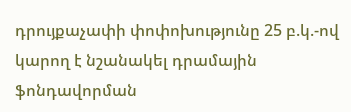դրույքաչափի փոփոխությունը 25 բ.կ.-ով կարող է նշանակել դրամային ֆոնդավորման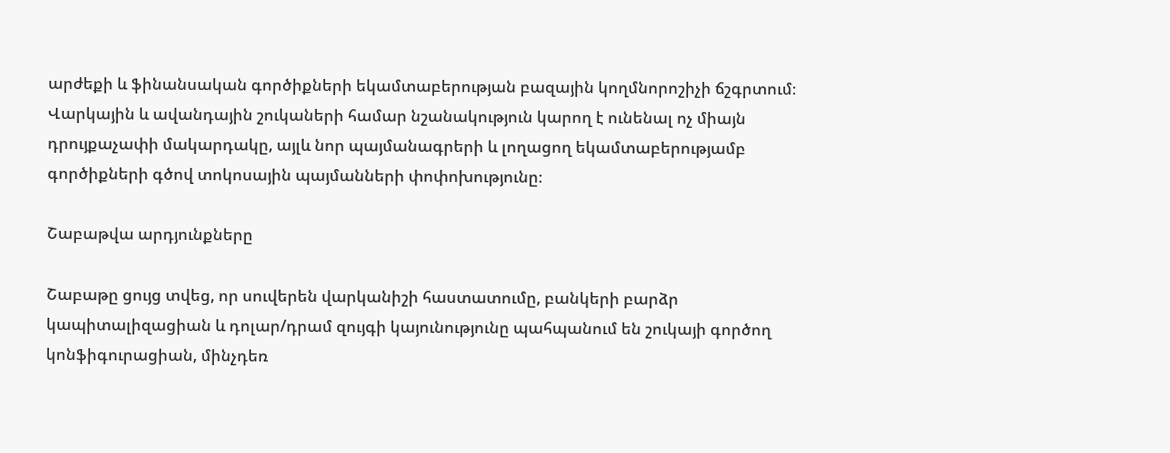արժեքի և ֆինանսական գործիքների եկամտաբերության բազային կողմնորոշիչի ճշգրտում։ Վարկային և ավանդային շուկաների համար նշանակություն կարող է ունենալ ոչ միայն դրույքաչափի մակարդակը, այլև նոր պայմանագրերի և լողացող եկամտաբերությամբ գործիքների գծով տոկոսային պայմանների փոփոխությունը։

Շաբաթվա արդյունքները

Շաբաթը ցույց տվեց, որ սուվերեն վարկանիշի հաստատումը, բանկերի բարձր կապիտալիզացիան և դոլար/դրամ զույգի կայունությունը պահպանում են շուկայի գործող կոնֆիգուրացիան, մինչդեռ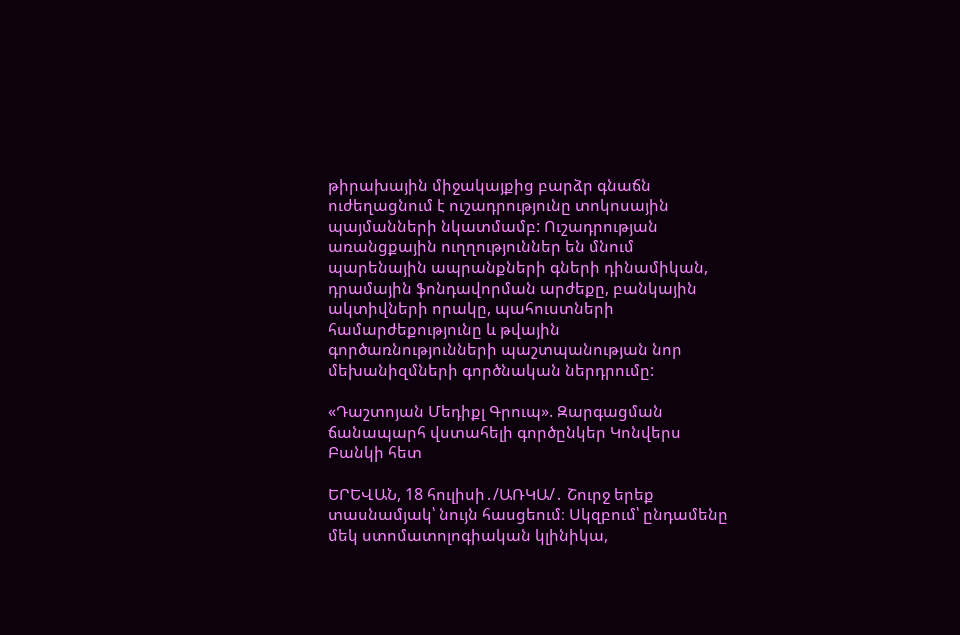թիրախային միջակայքից բարձր գնաճն ուժեղացնում է ուշադրությունը տոկոսային պայմանների նկատմամբ: Ուշադրության առանցքային ուղղություններ են մնում պարենային ապրանքների գների դինամիկան, դրամային ֆոնդավորման արժեքը, բանկային ակտիվների որակը, պահուստների համարժեքությունը և թվային գործառնությունների պաշտպանության նոր մեխանիզմների գործնական ներդրումը:

«Դաշտոյան Մեդիքլ Գրուպ». Զարգացման ճանապարհ վստահելի գործընկեր Կոնվերս Բանկի հետ

ԵՐԵՎԱՆ, 18 հուլիսի․/ԱՌԿԱ/․ Շուրջ երեք տասնամյակ՝ նույն հասցեում։ Սկզբում՝ ընդամենը մեկ ստոմատոլոգիական կլինիկա,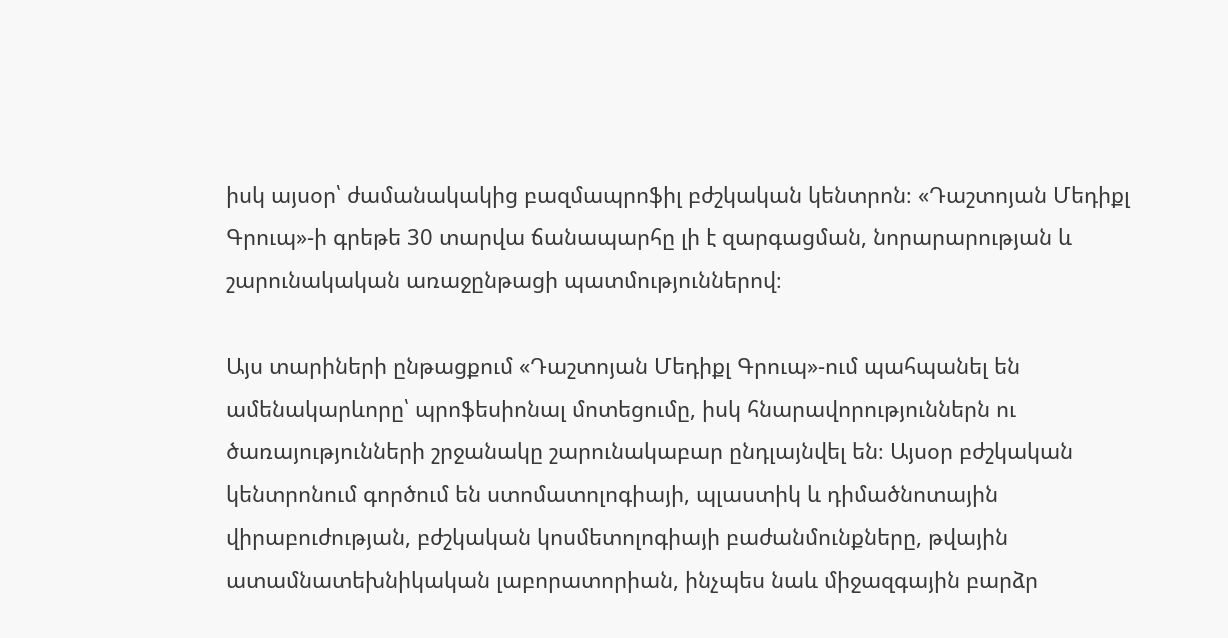իսկ այսօր՝ ժամանակակից բազմապրոֆիլ բժշկական կենտրոն։ «Դաշտոյան Մեդիքլ Գրուպ»-ի գրեթե 30 տարվա ճանապարհը լի է զարգացման, նորարարության և շարունակական առաջընթացի պատմություններով։

Այս տարիների ընթացքում «Դաշտոյան Մեդիքլ Գրուպ»-ում պահպանել են ամենակարևորը՝ պրոֆեսիոնալ մոտեցումը, իսկ հնարավորություններն ու ծառայությունների շրջանակը շարունակաբար ընդլայնվել են։ Այսօր բժշկական կենտրոնում գործում են ստոմատոլոգիայի, պլաստիկ և դիմածնոտային վիրաբուժության, բժշկական կոսմետոլոգիայի բաժանմունքները, թվային ատամնատեխնիկական լաբորատորիան, ինչպես նաև միջազգային բարձր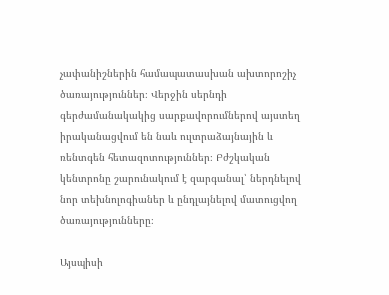չափանիշներին համապատասխան ախտորոշիչ ծառայություններ։ Վերջին սերնդի գերժամանակակից սարքավորումներով այստեղ իրականացվում են նաև ուլտրաձայնային և ռենտգեն հետազոտություններ։ Բժշկական կենտրոնը շարունակում է զարգանալ՝ ներդնելով նոր տեխնոլոգիաներ և ընդլայնելով մատուցվող ծառայությունները։

Այսպիսի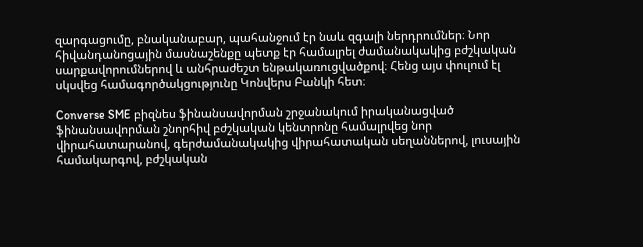զարգացումը, բնականաբար, պահանջում էր նաև զգալի ներդրումներ։ Նոր հիվանդանոցային մասնաշենքը պետք էր համալրել ժամանակակից բժշկական սարքավորումներով և անհրաժեշտ ենթակառուցվածքով։ Հենց այս փուլում էլ սկսվեց համագործակցությունը Կոնվերս Բանկի հետ։

Converse SME բիզնես ֆինանսավորման շրջանակում իրականացված ֆինանսավորման շնորհիվ բժշկական կենտրոնը համալրվեց նոր վիրահատարանով, գերժամանակակից վիրահատական սեղաններով, լուսային համակարգով, բժշկական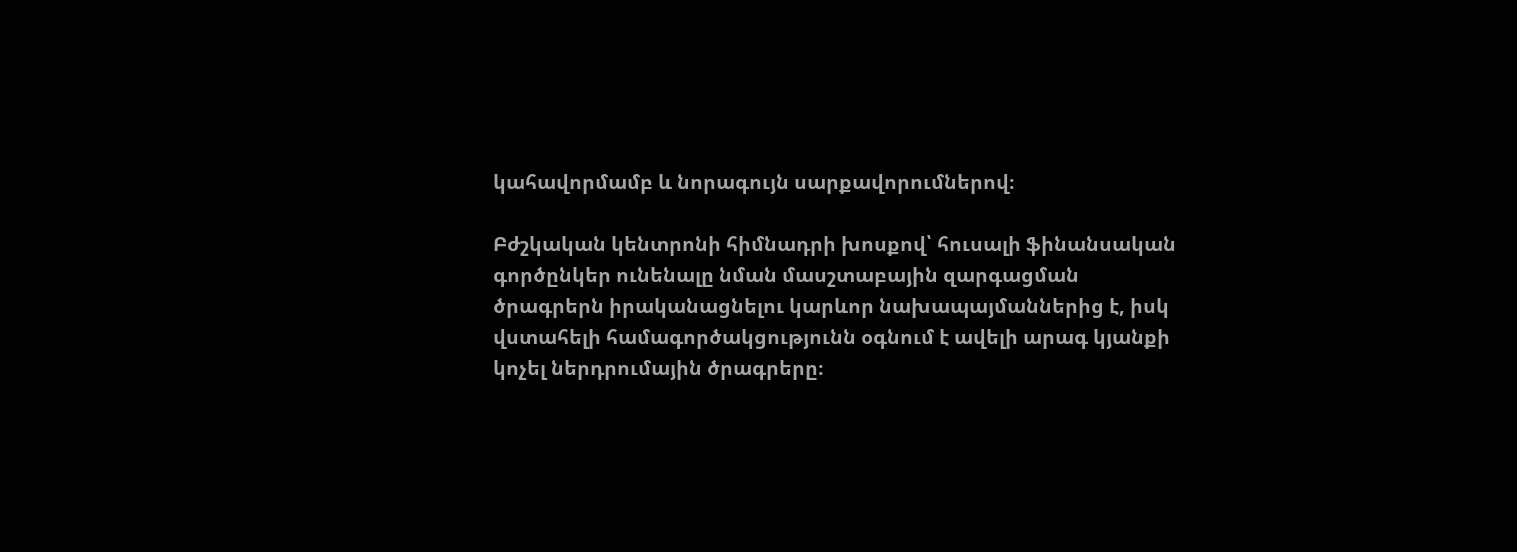կահավորմամբ և նորագույն սարքավորումներով։

Բժշկական կենտրոնի հիմնադրի խոսքով՝ հուսալի ֆինանսական գործընկեր ունենալը նման մասշտաբային զարգացման ծրագրերն իրականացնելու կարևոր նախապայմաններից է, իսկ վստահելի համագործակցությունն օգնում է ավելի արագ կյանքի կոչել ներդրումային ծրագրերը։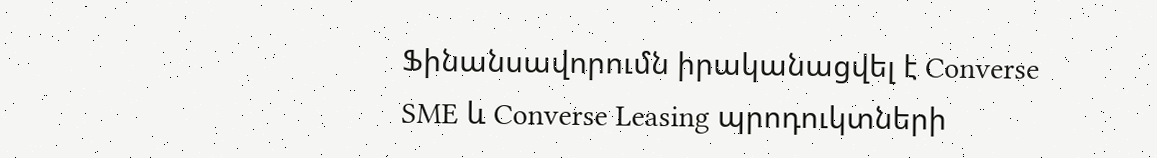Ֆինանսավորումն իրականացվել է Converse SME և Converse Leasing պրոդուկտների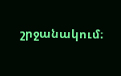շրջանակում։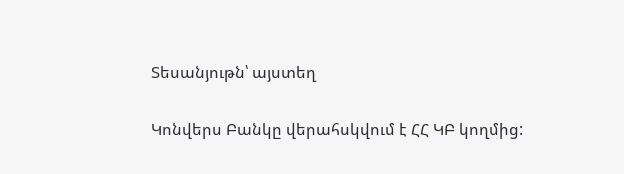Տեսանյութն՝ այստեղ

Կոնվերս Բանկը վերահսկվում է ՀՀ ԿԲ կողմից: